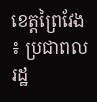ខេត្តព្រៃវែង ៖ ប្រជាពលរដ្ឋ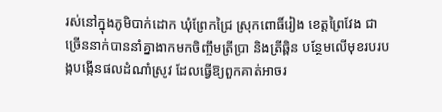រស់នៅក្នុងភូមិបាក់ដោក ឃុំព្រែកជ្រៃ ស្រុកពោធិ៍រៀង ខេត្តព្រៃវែង ជាច្រើននាក់បាននាំគ្នាងាកមកចិញ្ចឹមត្រីប្រា និងត្រីឆ្ពិន បន្ថែមលើមុខរបរបង្កបង្កើនផលដំណាំស្រូវ ដែលធ្វើឱ្យពួកគាត់អាចរ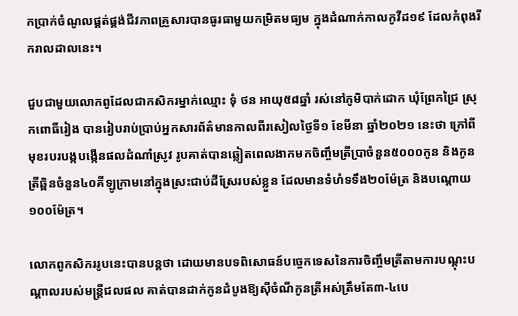កប្រាក់ចំណូលផ្គត់ផ្គង់ជីវភាពគ្រួសារបានធូរធាមួយកម្រិតមធ្យម ក្នុងដំណាក់កាលកូវីដ១៩ ដែលកំពុងរីករាលដាលនេះ។

ជួបជាមួយលោកពូដែលជាកសិករម្នាក់ឈ្មោះ ទុំ ថន អាយុ៥៨ឆ្នាំ រស់នៅភូមិបាក់ដោក ឃុំព្រែកជ្រៃ ស្រុកពោធិ៍រៀង បានរៀបរាប់ប្រាប់អ្នកសារព័ត៌មានកាលពីរសៀលថ្ងៃទី១ ខែមីនា ឆ្នាំ២០២១ នេះថា ក្រៅពីមុខរបរបង្កបង្កើនផលដំណាំស្រូវ រូបគាត់បានឆ្លៀតពេលងាកមកចិញ្ចឹមត្រីប្រាចំនួន៥០០០កូន និងកូនត្រីឆ្ពិនចំនួន៤០គីឡូក្រាមនៅក្នុងស្រះជាប់ដីស្រែរបស់ខ្លួន ដែលមានទំហំទទឹង២០ម៉ែត្រ និងបណ្តោយ១០០ម៉ែត្រ។

លោកពូកសិកររូបនេះបានបន្តថា ដោយមានបទពិសោធន៍បច្ចេកទេសនៃការចិញ្ចឹមត្រីតាមការបណ្តុះបណ្តាលរបស់មន្ត្រីជលផល គាត់បានដាក់កូនដំបូងឱ្យស៊ីចំណីកូនត្រីអស់ត្រឹមតែ៣-៤បេ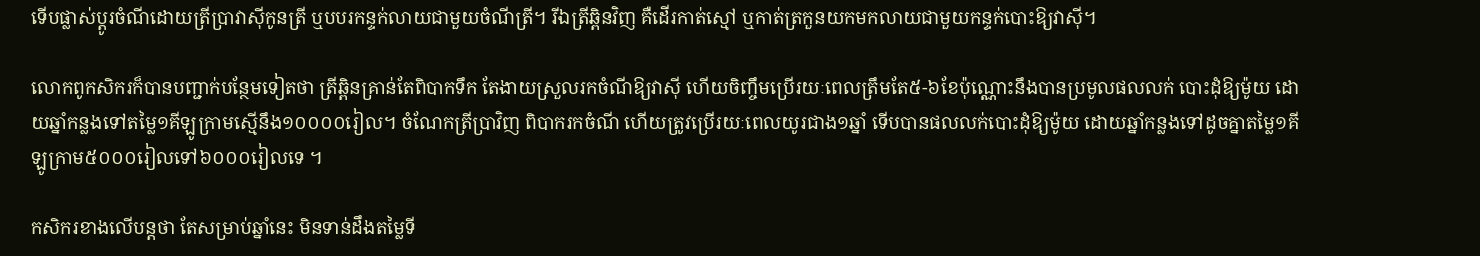ទើបផ្លាស់ប្តូរចំណីដោយត្រីប្រាវាស៊ីកូនត្រី ឬបបរកន្ទក់លាយជាមួយចំណីត្រី។ រីឯត្រីឆ្ពិនវិញ គឺដើរកាត់ស្មៅ ឬកាត់ត្រកួនយកមកលាយជាមួយកន្ទក់បោះឱ្យវាស៊ី។

លោកពូកសិករក៏បានបញ្ជាក់បន្ថែមទៀតថា ត្រីឆ្ពិនគ្រាន់តែពិបាកទឹក តែងាយស្រួលរកចំណីឱ្យវាស៊ី ហើយចិញ្ចឹមប្រើរយៈពេលត្រឹមតែ៥-៦ខែប៉ុណ្ណោះនឹងបានប្រមូលផលលក់ បោះដុំឱ្យម៉ូយ ដោយឆ្នាំកន្លងទៅតម្លៃ១គីឡូក្រាមស្មើនឹង១០០០០រៀល។ ចំណែកត្រីប្រាវិញ ពិបាករកចំណី ហើយត្រូវប្រើរយៈពេលយូរជាង១ឆ្នាំ ទើបបានផលលក់បោះដុំឱ្យម៉ូយ ដោយឆ្នាំកន្លងទៅដូចគ្នាតម្លៃ១គីឡូក្រាម៥០០០រៀលទៅ៦០០០រៀលទេ ។

កសិករខាងលើបន្តថា តែសម្រាប់ឆ្នាំនេះ មិនទាន់ដឹងតម្លៃទី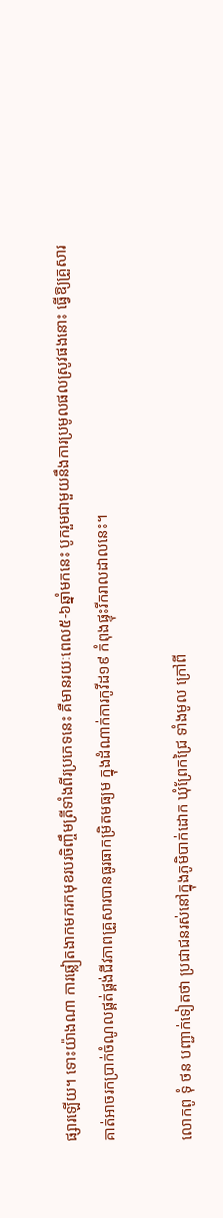ផ្សារឡើយ។ ទោះយ៉ាងណា ការឆ្លៀតងាកមករកមុខរបរចិញ្ចឹមត្រីទាំងពីរប្រភេទនេះ គឺមានរយៈពេល៥-៦ឆ្នាំមកនេះ បូករួមជាមួយនឹងការប្រមូលផលស្រូវផងនោះ ធ្វើឱ្យគ្រួសារគាត់អាចរកប្រាក់ចំណូលផ្គត់ផ្គង់ជីវភាពគ្រួសារបានធូរធាកម្រិតមធ្យម ក្នុងដំណាក់ការកូវីដ១៩ កំពុងផ្ទុះរីករាលដាលនេះ។

លោកពូ ទុំ ថន បញ្ជាក់ទៀតថា ប្រជាជនរស់នៅក្នុងភូមិបាក់ដោក ឃុំព្រែកជ្រៃ ទាំងមូល ក្រៅពី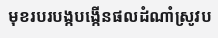មុខរបរបង្កបង្កើនផលដំណាំស្រូវប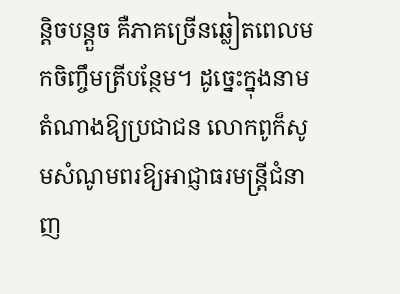ន្តិចបន្តួច គឺភាគច្រើនឆ្លៀតពេលមកចិញ្ចឹមត្រីបន្ថែម។ ដូច្នេះក្នុងនាមតំណាងឱ្យប្រជាជន លោកពូក៏សូមសំណូមពរឱ្យអាជ្ញាធរមន្ត្រីជំនាញ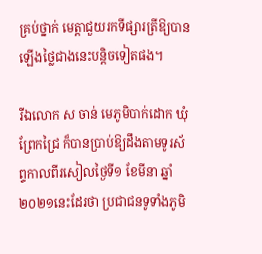គ្រប់ថ្នាក់ មេត្តាជួយរកទីផ្សារត្រីឱ្យបានឡើងថ្លៃជាងនេះបន្តិចទៀតផង។

រីឯលោក ស ចាន់ មេភូមិបាក់ដោក ឃុំព្រែកជ្រៃ ក៏បានប្រាប់ឱ្យដឹងតាមទូរស័ព្ទកាលពីរសៀលថ្ងៃទី១ ខែមីនា ឆ្នាំ២០២១នេះដែរថា ប្រជាជនទូទាំងភូមិ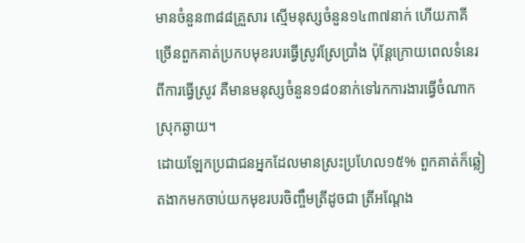មានចំនួន៣៨៨គ្រួសារ ស្មើមនុស្សចំនួន១៤៣៧នាក់ ហើយភាគីច្រើនពួកគាត់ប្រកបមុខរបរធ្វើស្រូវស្រែប្រាំង ប៉ុន្តែក្រោយពេលទំនេរពីការធ្វើស្រូវ គឺមានមនុស្សចំនួន១៨០នាក់ទៅរកការងារធ្វើចំណាកស្រុកឆ្ងាយ។
ដោយឡែកប្រជាជនអ្នកដែលមានស្រះប្រហែល១៥% ពួកគាត់ក៏ឆ្លៀតងាកមកចាប់យកមុខរបរចិញ្ចឹមត្រីដូចជា ត្រីអណ្តែង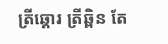ត្រីឆ្តោរ ត្រីឆ្ពិន តែ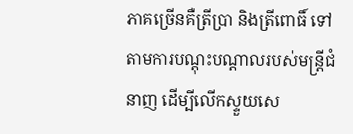ភាគច្រើនគឺត្រីប្រា និងត្រីពោធិ៍ ទៅតាមការបណ្តុះបណ្តាលរបស់មន្ត្រីជំនាញ ដើម្បីលើកស្ទួយសេ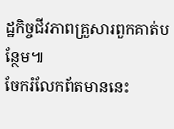ដ្ឋកិច្ចជីវភាពគ្រួសារពួកគាត់បន្ថែម៕
ចែករំលែកព័តមាននេះ